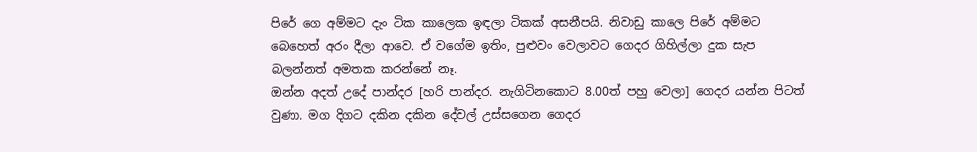පිරේ ගෙ අම්මට දැං ටික කාලෙක ඉඳලා ටිකක් අසනීපයි. නිවාඩු කාලෙ පිරේ අම්මට බෙහෙත් අරං දීලා ආවෙ. ඒ වගේම ඉතිං, පුළුවං වෙලාවට ගෙදර ගිහිල්ලා දුක සැප බලන්නත් අමතක කරන්නේ නෑ.
ඔන්න අදත් උදේ පාන්දර [හරි පාන්දර. නැගිටිනකොට 8.00ත් පහු වෙලා] ගෙදර යන්න පිටත් වුණා. මග දිගට දකින දකින දේවල් උස්සගෙන ගෙදර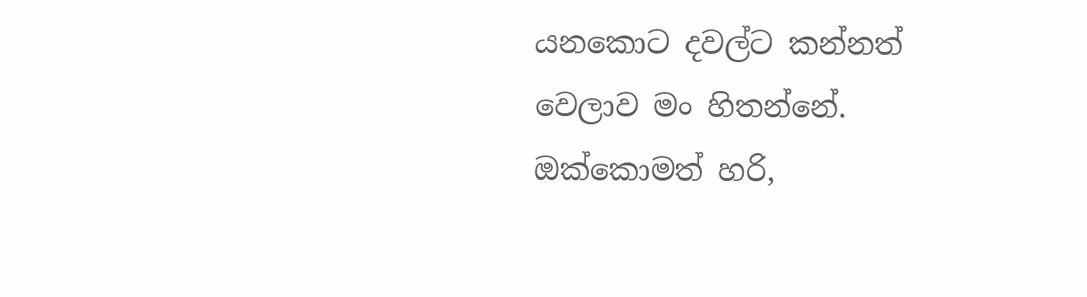යනකොට දවල්ට කන්නත් වෙලාව මං හිතන්නේ.
ඔක්කොමත් හරි,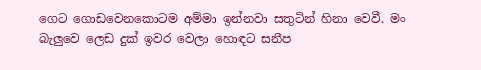ගෙට ගොඩවෙනකොටම අම්මා ඉන්නවා සතුටින් හිනා වෙවී. මං බැලුවෙ ලෙඩ දුක් ඉවර වෙලා හොඳට සනීප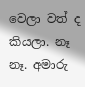වෙලා වත් ද කියලා. නෑ නෑ. අමාරු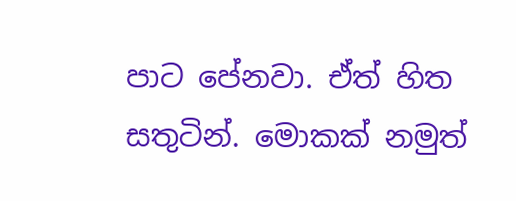පාට පේනවා. ඒත් හිත සතුටින්. මොකක් නමුත්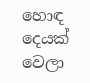හොඳ දෙයක් වෙලා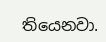තියෙනවා.